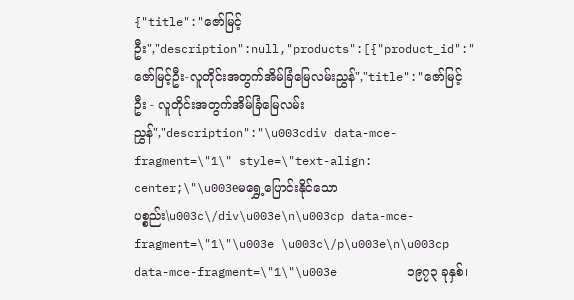{"title":"ဇော်မြင့်ဦး","description":null,"products":[{"product_id":"ဇော်မြင့်ဦး-လူတိုင်းအတွက်အိမ်ခြံမြေလမ်းညွှန်","title":"ဇော်မြင့်ဦး - လူတိုင်းအတွက်အိမ်ခြံမြေလမ်းညွှန်","description":"\u003cdiv data-mce-fragment=\"1\" style=\"text-align: center;\"\u003eမရွှေ့ပြောင်းနိုင်သော ပစ္စည်း\u003c\/div\u003e\n\u003cp data-mce-fragment=\"1\"\u003e \u003c\/p\u003e\n\u003cp data-mce-fragment=\"1\"\u003e          ၁၉၇၃ ခုနှစ်၊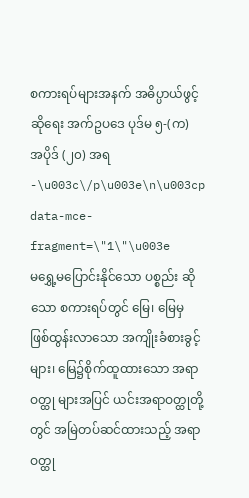စကားရပ်များအနက် အဓိပ္ပာယ်ဖွင့်ဆိုရေး အက်ဥပဒေ ပုဒ်မ ၅-(က) အပိုဒ် (၂၀) အရ -\u003c\/p\u003e\n\u003cp data-mce-fragment=\"1\"\u003e          မရွှေ့မပြောင်းနိုင်သော ပစ္စည်း ဆိုသော စကားရပ်တွင် မြေ၊ မြေမှ ဖြစ်ထွန်းလာသော အကျိုးခံစားခွင့်များ၊ မြေ၌စိုက်ထူထားသော အရာဝတ္ထု များအပြင် ယင်းအရာဝတ္ထုတို့တွင် အမြဲတပ်ဆင်ထားသည့် အရာဝတ္ထု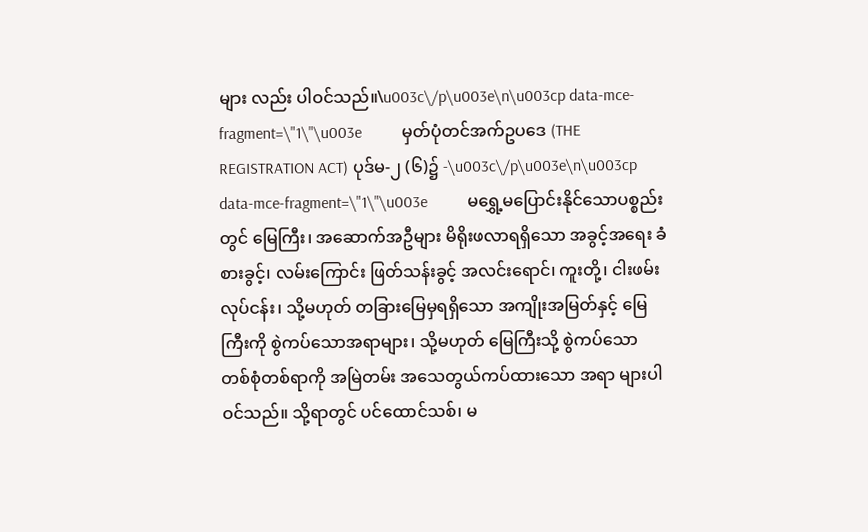များ လည်း ပါဝင်သည်။\u003c\/p\u003e\n\u003cp data-mce-fragment=\"1\"\u003e          မှတ်ပုံတင်အက်ဥပဒေ (THE REGISTRATION ACT) ပုဒ်မ-၂ (၆)၌ -\u003c\/p\u003e\n\u003cp data-mce-fragment=\"1\"\u003e          မရွှေ့မပြောင်းနိုင်သောပစ္စည်း တွင် မြေကြီး၊ အဆောက်အဦများ မိရိုးဖလာရရှိသော အခွင့်အရေး ခံစားခွင့်၊ လမ်းကြောင်း ဖြတ်သန်းခွင့် အလင်းရောင်၊ ကူးတို့၊ ငါးဖမ်းလုပ်ငန်း၊ သို့မဟုတ် တခြားမြေမှရရှိသော အကျိုးအမြတ်နှင့် မြေကြီးကို စွဲကပ်သောအရာများ၊ သို့မဟုတ် မြေကြီးသို့ စွဲကပ်သော တစ်စုံတစ်ရာကို အမြဲတမ်း အသေတွယ်ကပ်ထားသော အရာ များပါဝင်သည်။ သို့ရာတွင် ပင်ထောင်သစ်၊ မ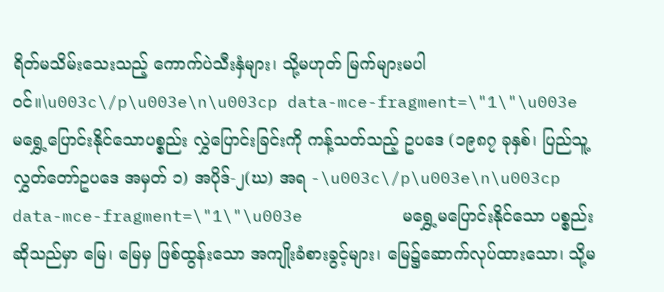ရိတ်မသိမ်းသေးသည့် ကောက်ပဲသီးနှံများ၊ သို့မဟုတ် မြက်များမပါဝင်။\u003c\/p\u003e\n\u003cp data-mce-fragment=\"1\"\u003e          မရွှေ့ပြောင်းနိုင်သောပစ္စည်း လွှဲပြောင်းခြင်းကို ကန့်သတ်သည့် ဥပဒေ (၁၉၈၇ ခုနှစ်၊ ပြည်သူ့လွှတ်တော်ဥပဒေ အမှတ် ၁) အပိုဒ်-၂(ဃ) အရ -\u003c\/p\u003e\n\u003cp data-mce-fragment=\"1\"\u003e          မရွှေ့မပြောင်းနိုင်သော ပစ္စည်း ဆိုသည်မှာ မြေ၊ မြေမှ ဖြစ်ထွန်းသော အကျိုးခံစားခွင့်များ၊ မြေ၌ဆောက်လုပ်ထားသော၊ သို့မ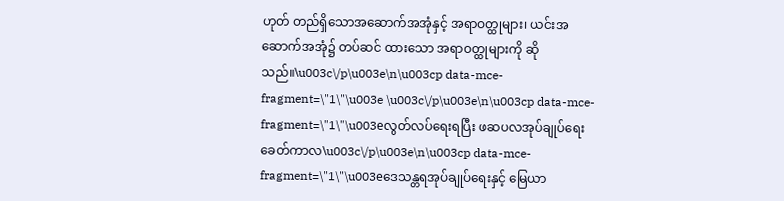ဟုတ် တည်ရှိသောအဆောက်အအုံနှင့် အရာဝတ္ထုများ၊ ယင်းအဆောက်အအုံ၌ တပ်ဆင် ထားသော အရာဝတ္ထုများကို ဆိုသည်။\u003c\/p\u003e\n\u003cp data-mce-fragment=\"1\"\u003e \u003c\/p\u003e\n\u003cp data-mce-fragment=\"1\"\u003eလွတ်လပ်ရေးရပြီး ဖဆပလအုပ်ချုပ်ရေးခေတ်ကာလ\u003c\/p\u003e\n\u003cp data-mce-fragment=\"1\"\u003eဒေသန္တရအုပ်ချုပ်ရေးနှင့် မြေယာ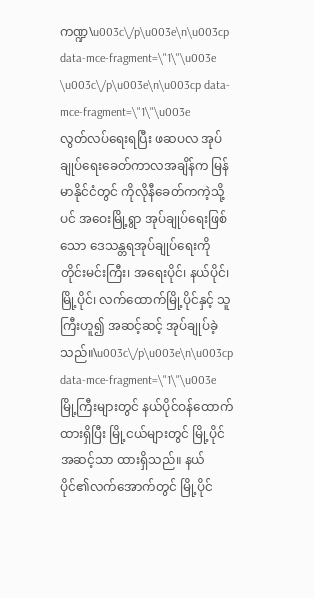ကဏ္ဍ\u003c\/p\u003e\n\u003cp data-mce-fragment=\"1\"\u003e \u003c\/p\u003e\n\u003cp data-mce-fragment=\"1\"\u003e          လွတ်လပ်ရေးရပြီး ဖဆပလ အုပ်ချုပ်ရေးခေတ်ကာလအချိန်က မြန်မာနိုင်ငံတွင် ကိုလိုနီခေတ်ကကဲ့သို့ပင် အဝေးမြို့ရွာ အုပ်ချုပ်ရေးဖြစ်သော ဒေသန္တရအုပ်ချုပ်ရေးကို တိုင်းမင်းကြီး၊ အရေးပိုင်၊ နယ်ပိုင်၊ မြို့ပိုင်၊ လက်ထောက်မြို့ပိုင်နှင့် သူကြီးဟူ၍ အဆင့်ဆင့် အုပ်ချုပ်ခဲ့သည်။\u003c\/p\u003e\n\u003cp data-mce-fragment=\"1\"\u003e          မြို့ကြီးများတွင် နယ်ပိုင်ဝန်ထောက် ထားရှိပြီး မြို့ငယ်များတွင် မြို့ပိုင်အဆင့်သာ ထားရှိသည်။ နယ်ပိုင်၏လက်အောက်တွင် မြို့ပိုင်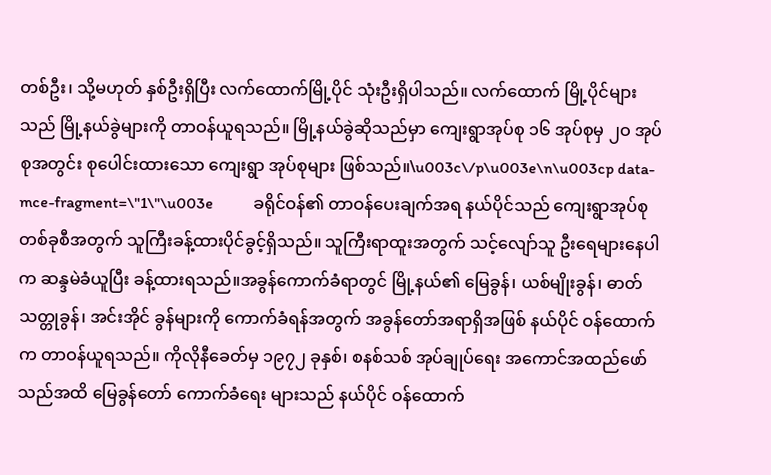တစ်ဦး၊ သို့မဟုတ် နှစ်ဦးရှိပြီး လက်ထောက်မြို့ပိုင် သုံးဦးရှိပါသည်။ လက်ထောက် မြို့ပိုင်များသည် မြို့နယ်ခွဲများကို တာဝန်ယူရသည်။ မြို့နယ်ခွဲဆိုသည်မှာ ကျေးရွာအုပ်စု ၁၆ အုပ်စုမှ ၂ဝ အုပ်စုအတွင်း စုပေါင်းထားသော ကျေးရွာ အုပ်စုများ ဖြစ်သည်။\u003c\/p\u003e\n\u003cp data-mce-fragment=\"1\"\u003e          ခရိုင်ဝန်၏ တာဝန်ပေးချက်အရ နယ်ပိုင်သည် ကျေးရွာအုပ်စု တစ်ခုစီအတွက် သူကြီးခန့်ထားပိုင်ခွင့်ရှိသည်။ သူကြီးရာထူးအတွက် သင့်လျော်သူ ဦးရေများနေပါက ဆန္ဒမဲခံယူပြီး ခန့်ထားရသည်။အခွန်ကောက်ခံရာတွင် မြို့နယ်၏ မြေခွန်၊ ယစ်မျိုးခွန်၊ ဓာတ် သတ္တုခွန်၊ အင်းအိုင် ခွန်များကို ကောက်ခံရန်အတွက် အခွန်တော်အရာရှိအဖြစ် နယ်ပိုင် ဝန်ထောက်က တာဝန်ယူရသည်။ ကိုလိုနီခေတ်မှ ၁၉၇၂ ခုနှစ်၊ စနစ်သစ် အုပ်ချုပ်ရေး အကောင်အထည်ဖော်သည်အထိ မြေခွန်တော် ကောက်ခံရေး များသည် နယ်ပိုင် ဝန်ထောက်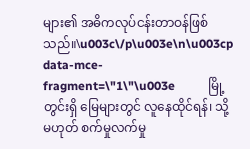များ၏ အဓိကလုပ်ငန်းတာဝန်ဖြစ်သည်။\u003c\/p\u003e\n\u003cp data-mce-fragment=\"1\"\u003e           မြို့တွင်းရှိ မြေများတွင် လူနေထိုင်ရန်၊ သို့မဟုတ် စက်မှုလက်မှု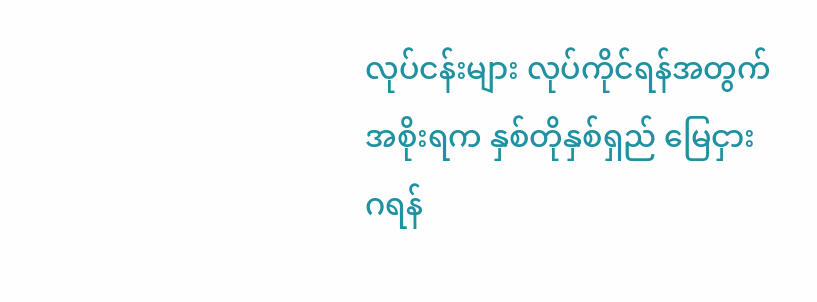လုပ်ငန်းများ လုပ်ကိုင်ရန်အတွက် အစိုးရက နှစ်တိုနှစ်ရှည် မြေငှားဂရန်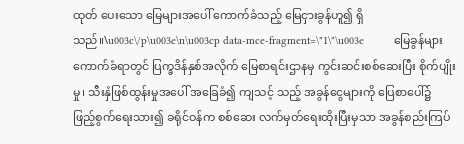ထုတ် ပေးသော မြေများအပေါ် ကောက်ခံသည့် မြေငှားခွန်ဟူ၍ ရှိသည်။\u003c\/p\u003e\n\u003cp data-mce-fragment=\"1\"\u003e          မြေခွန်များကောက်ခံရာတွင် ပြက္ခဒိန်နှစ်အလိုက် မြေစာရင်းဌာနမှ ကွင်းဆင်းစစ်ဆေးပြီး စိုက်ပျိုးမှု၊ သီးနှံဖြစ်ထွန်းမှုအပေါ် အခြေခံ၍ ကျသင့် သည့် အခွန်ငွေများကို ပြေစာပေါ်၌ ဖြည့်စွက်ရေးသား၍ ခရိုင်ဝန်က စစ်ဆေး လက်မှတ်ရေးထိုးပြီးမှသာ အခွန်စည်းကြပ်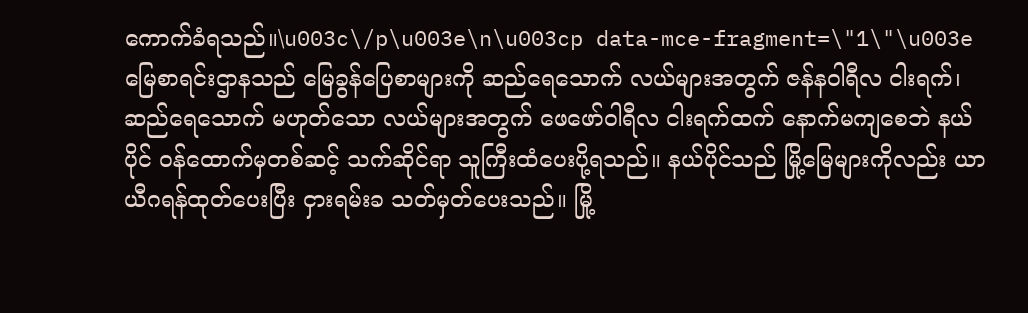ကောက်ခံရသည်။\u003c\/p\u003e\n\u003cp data-mce-fragment=\"1\"\u003e          မြေစာရင်းဌာနသည် မြေခွန်ပြေစာများကို ဆည်ရေသောက် လယ်များအတွက် ဇန်နဝါရီလ ငါးရက်၊ ဆည်ရေသောက် မဟုတ်သော လယ်များအတွက် ဖေဖော်ဝါရီလ ငါးရက်ထက် နောက်မကျစေဘဲ နယ်ပိုင် ဝန်ထောက်မှတစ်ဆင့် သက်ဆိုင်ရာ သူကြီးထံပေးပို့ရသည်။ နယ်ပိုင်သည် မြို့မြေများကိုလည်း ယာယီဂရန်ထုတ်ပေးပြီး ငှားရမ်းခ သတ်မှတ်ပေးသည်။ မြို့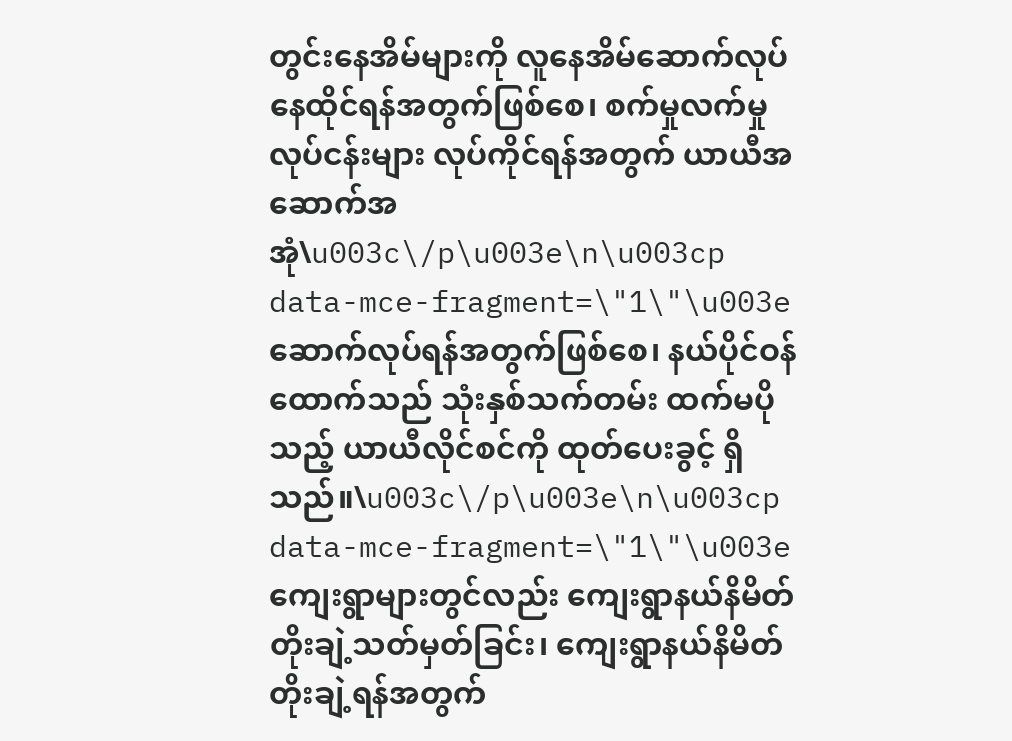တွင်းနေအိမ်များကို လူနေအိမ်ဆောက်လုပ် နေထိုင်ရန်အတွက်ဖြစ်စေ၊ စက်မှုလက်မှုလုပ်ငန်းများ လုပ်ကိုင်ရန်အတွက် ယာယီအဆောက်အအုံ\u003c\/p\u003e\n\u003cp data-mce-fragment=\"1\"\u003eဆောက်လုပ်ရန်အတွက်ဖြစ်စေ၊ နယ်ပိုင်ဝန်ထောက်သည် သုံးနှစ်သက်တမ်း ထက်မပိုသည့် ယာယီလိုင်စင်ကို ထုတ်ပေးခွင့် ရှိသည်။\u003c\/p\u003e\n\u003cp data-mce-fragment=\"1\"\u003e          ကျေးရွာများတွင်လည်း ကျေးရွာနယ်နိမိတ် တိုးချဲ့သတ်မှတ်ခြင်း၊ ကျေးရွာနယ်နိမိတ် တိုးချဲ့ရန်အတွက်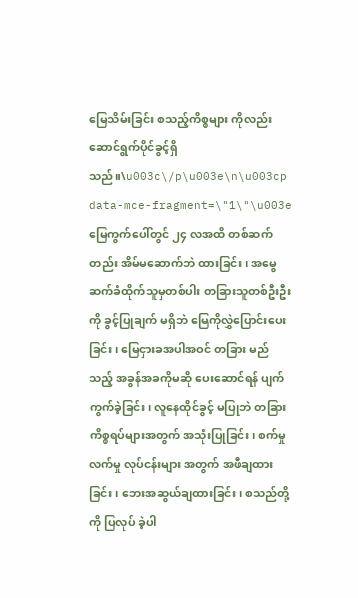မြေသိမ်းခြင်း စသည့်ကိစ္စများ ကိုလည်းဆောင်ရွက်ပိုင်ခွင့်ရှိသည်။\u003c\/p\u003e\n\u003cp data-mce-fragment=\"1\"\u003e          မြေကွက်ပေါ်တွင် ၂၄ လအထိ တစ်ဆက်တည်း အိမ်မဆောက်ဘဲ ထားခြင်း၊ အမွေဆက်ခံထိုက်သူမှတစ်ပါး တခြားသူတစ်ဦးဦးကို ခွင့်ပြုချက် မရှိဘဲ မြေကိုလွှဲပြောင်းပေးခြင်း၊ မြေငှားခအပါအဝင် တခြား မည်သည့် အခွန်အခကိုမဆို ပေးဆောင်ရန် ပျက်ကွက်ခဲ့ခြင်း၊ လူနေထိုင်ခွင့် မပြုဘဲ တခြားကိစ္စရပ်များအတွက် အသုံးပြုခြင်း၊ စက်မှုလက်မှု လုပ်ငန်းများ အတွက် အဖီချထားခြင်း၊ ဘေးအဆွယ်ချထားခြင်း၊ စသည်တို့ကို ပြလုပ် ခဲ့ပါ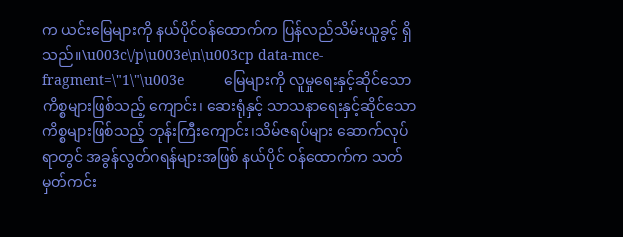က ယင်းမြေများကို နယ်ပိုင်ဝန်ထောက်က ပြန်လည်သိမ်းယူခွင့် ရှိသည်။\u003c\/p\u003e\n\u003cp data-mce-fragment=\"1\"\u003e          မြေများကို လူမှုရေးနှင့်ဆိုင်သော ကိစ္စများဖြစ်သည့် ကျောင်း၊ ဆေးရုံနှင့် သာသနာရေးနှင့်ဆိုင်သော ကိစ္စများဖြစ်သည့် ဘုန်းကြီးကျောင်း၊သိမ်ဇရပ်များ ဆောက်လုပ်ရာတွင် အခွန်လွတ်ဂရန်များအဖြစ် နယ်ပိုင် ဝန်ထောက်က သတ်မှတ်ကင်း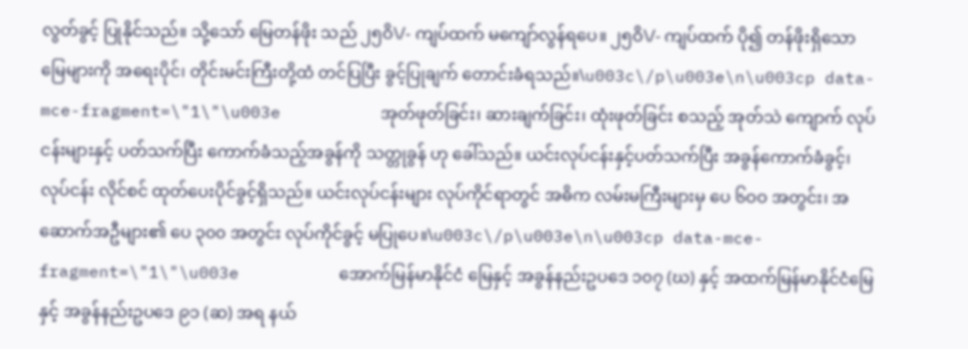လွတ်ခွင့် ပြုနိုင်သည်။ သို့သော် မြေတန်ဖိုး သည် ၂၅ဝိ\/- ကျပ်ထက် မကျော်လွန်ရပေ။ ၂၅ဝိ\/- ကျပ်ထက် ပို၍ တန်ဖိုးရှိသောမြေများကို အရေးပိုင်၊ တိုင်းမင်းကြီးတို့ထံ တင်ပြပြီး ခွင့်ပြုချက် တောင်းခံရသည်။\u003c\/p\u003e\n\u003cp data-mce-fragment=\"1\"\u003e          အုတ်ဖုတ်ခြင်း၊ ဆားချက်ခြင်း၊ ထုံးဖုတ်ခြင်း စသည့် အုတ်သဲ ကျောက် လုပ်ငန်းများနှင့် ပတ်သက်ပြီး ကောက်ခံသည့်အခွန်ကို သတ္တုခွန် ဟု ခေါ်သည်။ ယင်းလုပ်ငန်းနှင့်ပတ်သက်ပြီး အခွန်ကောက်ခံခွင့်၊ လုပ်ငန်း လိုင်စင် ထုတ်ပေးပိုင်ခွင့်ရှိသည်။ ယင်းလုပ်ငန်းများ လုပ်ကိုင်ရာတွင် အဓိက လမ်းမကြီးများမှ ပေ ၆ဝဝ အတွင်း၊ အဆောက်အဦများ၏ ပေ ၃၀၀ အတွင်း လုပ်ကိုင်ခွင့် မပြုပေ။\u003c\/p\u003e\n\u003cp data-mce-fragment=\"1\"\u003e          အောက်မြန်မာနိုင်ငံ မြေနှင့် အခွန်နည်းဥပဒေ ၁၀၇ (ဃ) နှင့် အထက်မြန်မာနိုင်ငံမြေနှင့် အခွန်နည်းဥပဒေ ၉၁ (ဆ) အရ နယ်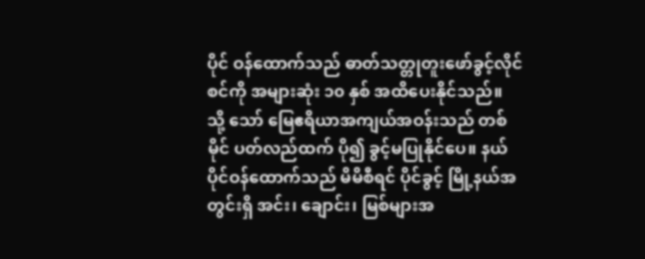ပိုင် ဝန်ထောက်သည် ဓာတ်သတ္တုတူးဖော်ခွင့်လိုင်စင်ကို အများဆုံး ၁၀ နှစ် အထိပေးနိုင်သည်။ သို့ သော် မြေဧရိယာအကျယ်အဝန်းသည် တစ်မိုင် ပတ်လည်ထက် ပို၍ ခွင့်မပြုနိုင်ပေ။ နယ်ပိုင်ဝန်ထောက်သည် မိမိစီရင် ပိုင်ခွင့် မြို့နယ်အတွင်းရှိ အင်း၊ ချောင်း၊ မြစ်များအ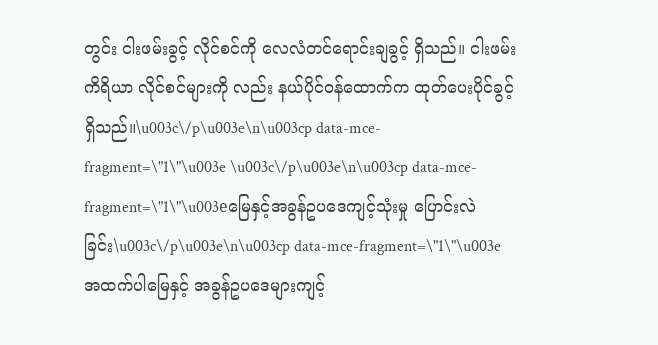တွင်း ငါးဖမ်းခွင့် လိုင်စင်ကို လေလံတင်ရောင်းချခွင့် ရှိသည်။ ငါးဖမ်းကိရိယာ လိုင်စင်များကို လည်း နယ်ပိုင်ဝန်ထောက်က ထုတ်ပေးပိုင်ခွင့်ရှိသည်။\u003c\/p\u003e\n\u003cp data-mce-fragment=\"1\"\u003e \u003c\/p\u003e\n\u003cp data-mce-fragment=\"1\"\u003eမြေနှင့်အခွန်ဥပဒေကျင့်သုံးမှု ပြောင်းလဲခြင်း\u003c\/p\u003e\n\u003cp data-mce-fragment=\"1\"\u003e          အထက်ပါမြေနှင့် အခွန်ဥပဒေများကျင့်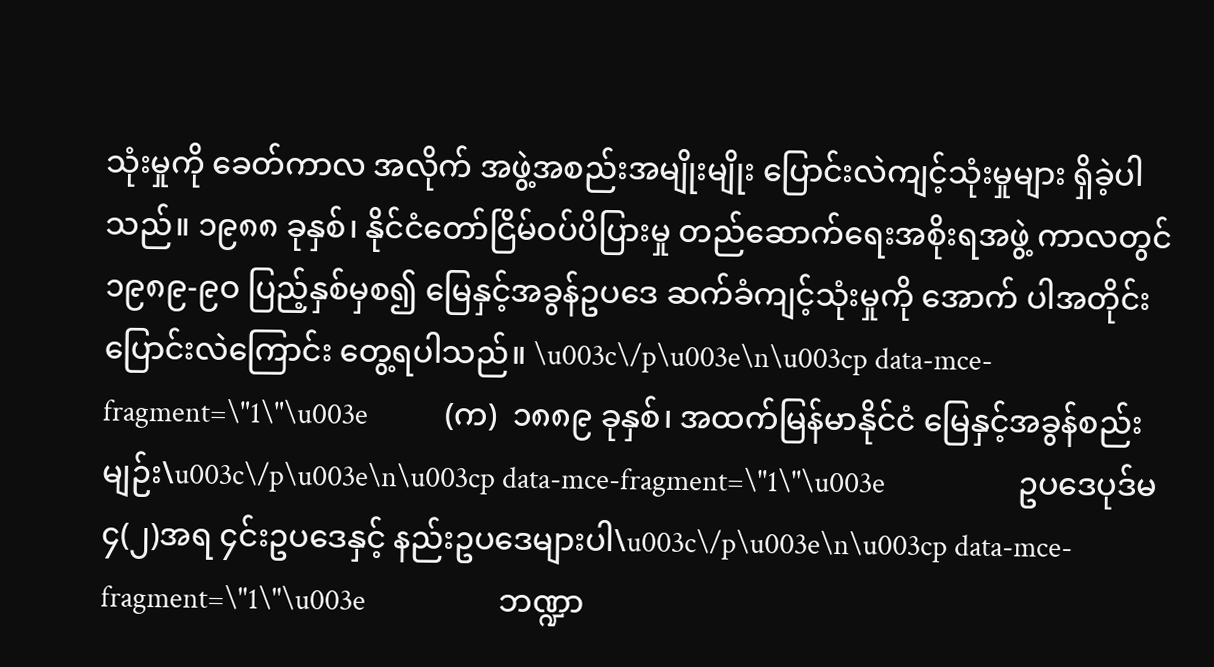သုံးမှုကို ခေတ်ကာလ အလိုက် အဖွဲ့အစည်းအမျိုးမျိုး ပြောင်းလဲကျင့်သုံးမှုများ ရှိခဲ့ပါသည်။ ၁၉၈၈ ခုနှစ်၊ နိုင်ငံတော်ငြိမ်ဝပ်ပိပြားမှု တည်ဆောက်ရေးအစိုးရအဖွဲ့ ကာလတွင် ၁၉၈၉-၉ဝ ပြည့်နှစ်မှစ၍ မြေနှင့်အခွန်ဥပဒေ ဆက်ခံကျင့်သုံးမှုကို အောက် ပါအတိုင်း ပြောင်းလဲကြောင်း တွေ့ရပါသည်။ \u003c\/p\u003e\n\u003cp data-mce-fragment=\"1\"\u003e           (က)  ၁၈၈၉ ခုနှစ်၊ အထက်မြန်မာနိုင်ငံ မြေနှင့်အခွန်စည်းမျဉ်း\u003c\/p\u003e\n\u003cp data-mce-fragment=\"1\"\u003e                   ဥပဒေပုဒ်မ ၄(၂)အရ ၄င်းဥပဒေနှင့် နည်းဥပဒေများပါ\u003c\/p\u003e\n\u003cp data-mce-fragment=\"1\"\u003e                   ဘဏ္ဍာ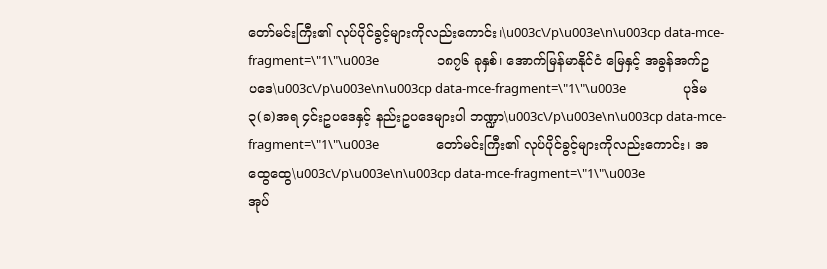တော်မင်းကြီး၏ လုပ်ပိုင်ခွင့်များကိုလည်းကောင်း၊\u003c\/p\u003e\n\u003cp data-mce-fragment=\"1\"\u003e                   ၁၈၇၆ ခုနှစ်၊ အောက်မြန်မာနိုင်ငံ မြေနှင့် အခွန်အက်ဥပဒေ\u003c\/p\u003e\n\u003cp data-mce-fragment=\"1\"\u003e                   ပုဒ်မ ၃(ခ)အရ ၄င်းဥပဒေနှင့် နည်းဥပဒေများပါ ဘဏ္ဍာ\u003c\/p\u003e\n\u003cp data-mce-fragment=\"1\"\u003e                   တော်မင်းကြီး၏ လုပ်ပိုင်ခွင့်များကိုလည်းကောင်း၊ အထွေထွေ\u003c\/p\u003e\n\u003cp data-mce-fragment=\"1\"\u003e                   အုပ်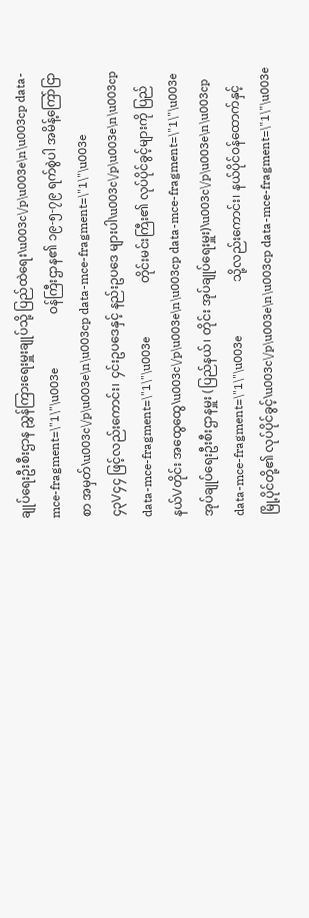ချုပ်ရေးဦးစီးဌာန ညွှန်ကြားရေးမှူးချုပ်သို့ ပြည်ထဲရေး\u003c\/p\u003e\n\u003cp data-mce-fragment=\"1\"\u003e                  ဝန်ကြီးဌာန၏ ၁၉-၅-၇၉ ရက်စွဲပါ အမိန့်ကြော်ငြာစာ အမှတ်\u003c\/p\u003e\n\u003cp data-mce-fragment=\"1\"\u003e                  ၄၃\/၄၄ ဖြင့်လည်းကောင်း၊ ၄င်းဥပဒေနှင့် နည်းဥပဒေ များပါ\u003c\/p\u003e\n\u003cp data-mce-fragment=\"1\"\u003e                  တိုင်းမင်းကြီး၏ လုပ်ပိုင်ခွင့်များကို ပြည်နယ်\/တိုင်း အထွေထွေ\u003c\/p\u003e\n\u003cp data-mce-fragment=\"1\"\u003e                  အုပ်ချုပ်ရေးဦးစီးဌာနမှူး (ပြည်နယ်၊ တိုင်း အုပ်ချုပ်ရေးမှူး)\u003c\/p\u003e\n\u003cp data-mce-fragment=\"1\"\u003e                  သို့လည်းကောင်း၊ နယ်ပိုင်ဝန်ထောက်နှင့် မြို့ပိုင်တို့၏ လုပ်ပိုင်ခွင့်\u003c\/p\u003e\n\u003cp data-mce-fragment=\"1\"\u003e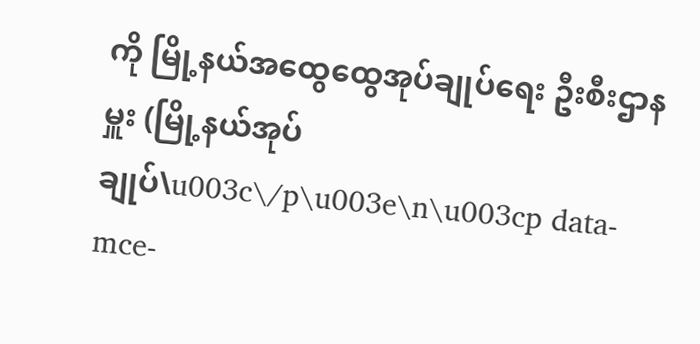ကို မြို့နယ်အထွေထွေအုပ်ချုပ်ရေး ဦးစီးဌာနမှူး (မြို့နယ်အုပ်ချုပ်\u003c\/p\u003e\n\u003cp data-mce-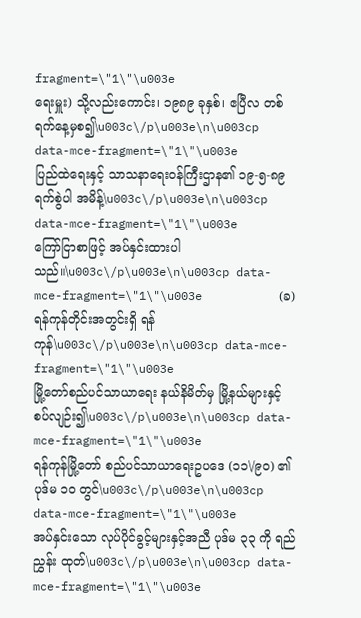fragment=\"1\"\u003e                  ရေးမှူး) သို့လည်းကောင်း၊ ၁၉၈၉ ခုနှစ်၊ ဧပြီလ တစ်ရက်နေ့မှစ၍\u003c\/p\u003e\n\u003cp data-mce-fragment=\"1\"\u003e                  ပြည်ထဲရေးနှင့် သာသနာရေးဝန်ကြီးဌာန၏ ၁၉-၅-၈၉ ရက်စွဲပါ အမိန့်\u003c\/p\u003e\n\u003cp data-mce-fragment=\"1\"\u003e                  ကြော်ငြာစာဖြင့် အပ်နှင်းထားပါသည်။\u003c\/p\u003e\n\u003cp data-mce-fragment=\"1\"\u003e           (ခ)  ရန်ကုန်တိုင်းအတွင်းရှိ ရန်ကုန်\u003c\/p\u003e\n\u003cp data-mce-fragment=\"1\"\u003e                  မြို့တော်စည်ပင်သာယာရေး နယ်နိမိတ်မှ မြို့နယ်များနှင့်စပ်လျဉ်း၍\u003c\/p\u003e\n\u003cp data-mce-fragment=\"1\"\u003e                  ရန်ကုန်မြို့တော် စည်ပင်သာယာရေးဥပဒေ (၁၁\/၉၀) ၏ ပုဒ်မ ၁၀ တွင်\u003c\/p\u003e\n\u003cp data-mce-fragment=\"1\"\u003e                  အပ်နှင်းသော လုပ်ပိုင်ခွင့်များနှင့်အညီ ပုဒ်မ ၃၃ ကို ရည်ညွှန်း ထုတ်\u003c\/p\u003e\n\u003cp data-mce-fragment=\"1\"\u003e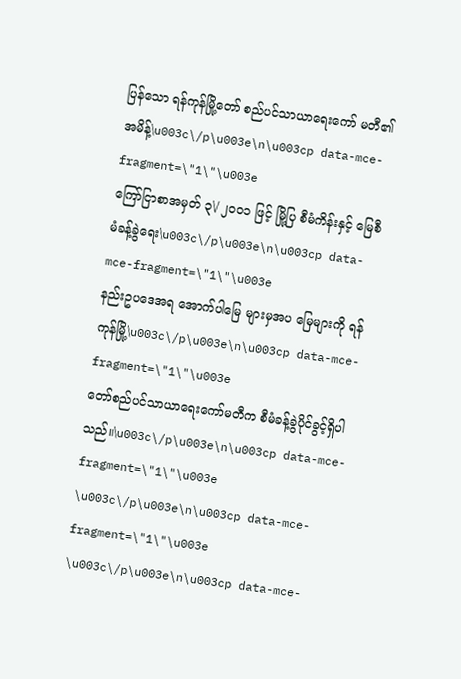ပြန်သော ရန်ကုန်မြို့တော် စည်ပင်သာယာရေးကော် မတီ၏ အမိန့်\u003c\/p\u003e\n\u003cp data-mce-fragment=\"1\"\u003e                   ကြော်ငြာစာအမှတ် ၃\/ ၂၀၀၁ ဖြင့် မြို့ပြ စီမံကိန်းနှင့် မြေစီမံခန့်ခွဲရေး\u003c\/p\u003e\n\u003cp data-mce-fragment=\"1\"\u003e                   နည်းဥပဒေအရ အောက်ပါမြေ များမှအပ မြေများကို ရန်ကုန်မြို့\u003c\/p\u003e\n\u003cp data-mce-fragment=\"1\"\u003e                   တော်စည်ပင်သာယာရေးကော်မတီက စီမံခန့်ခွဲပိုင်ခွင့်ရှိပါသည်။\u003c\/p\u003e\n\u003cp data-mce-fragment=\"1\"\u003e \u003c\/p\u003e\n\u003cp data-mce-fragment=\"1\"\u003e \u003c\/p\u003e\n\u003cp data-mce-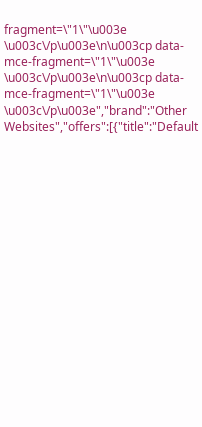fragment=\"1\"\u003e \u003c\/p\u003e\n\u003cp data-mce-fragment=\"1\"\u003e \u003c\/p\u003e\n\u003cp data-mce-fragment=\"1\"\u003e \u003c\/p\u003e","brand":"Other Websites","offers":[{"title":"Default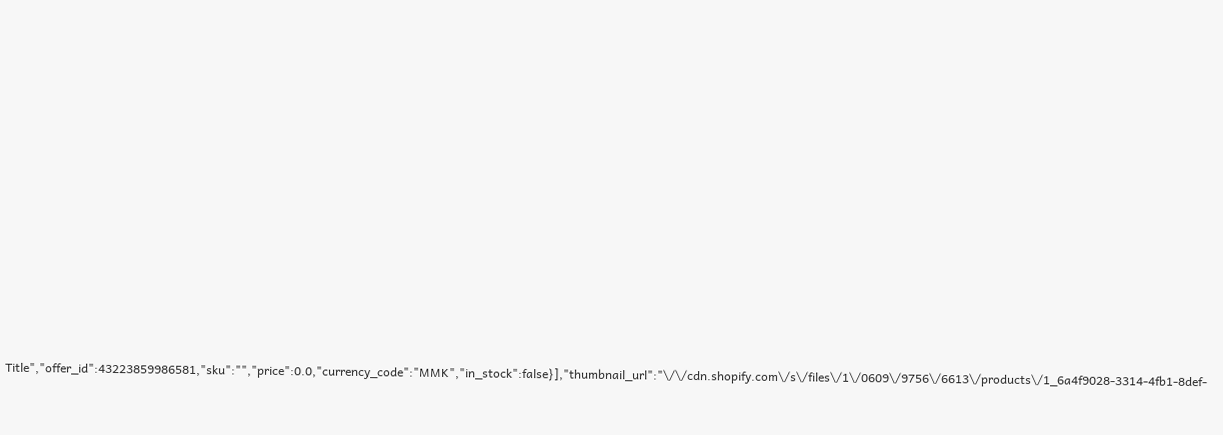Title","offer_id":43223859986581,"sku":"","price":0.0,"currency_code":"MMK","in_stock":false}],"thumbnail_url":"\/\/cdn.shopify.com\/s\/files\/1\/0609\/9756\/6613\/products\/1_6a4f9028-3314-4fb1-8def-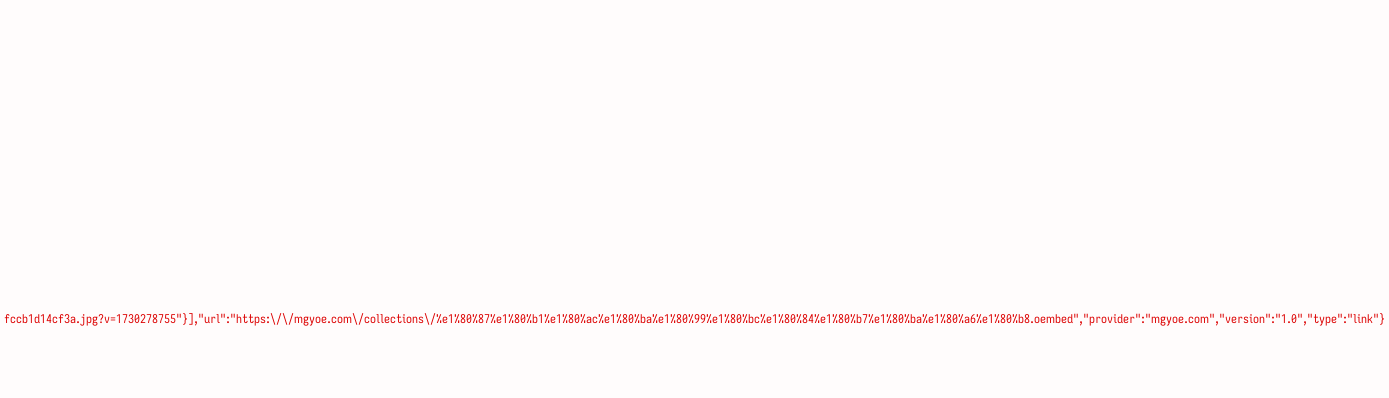fccb1d14cf3a.jpg?v=1730278755"}],"url":"https:\/\/mgyoe.com\/collections\/%e1%80%87%e1%80%b1%e1%80%ac%e1%80%ba%e1%80%99%e1%80%bc%e1%80%84%e1%80%b7%e1%80%ba%e1%80%a6%e1%80%b8.oembed","provider":"mgyoe.com","version":"1.0","type":"link"}